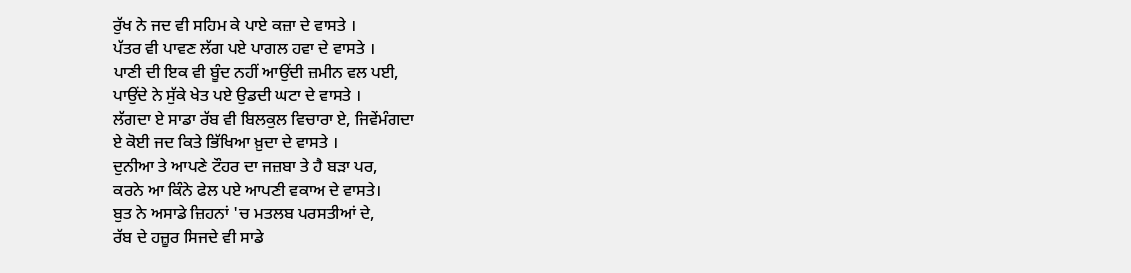ਰੁੱਖ ਨੇ ਜਦ ਵੀ ਸਹਿਮ ਕੇ ਪਾਏ ਕਜ਼ਾ ਦੇ ਵਾਸਤੇ ।
ਪੱਤਰ ਵੀ ਪਾਵਣ ਲੱਗ ਪਏ ਪਾਗਲ ਹਵਾ ਦੇ ਵਾਸਤੇ ।
ਪਾਣੀ ਦੀ ਇਕ ਵੀ ਬੂੰਦ ਨਹੀਂ ਆਉਂਦੀ ਜ਼ਮੀਨ ਵਲ ਪਈ,
ਪਾਉਂਦੇ ਨੇ ਸੁੱਕੇ ਖੇਤ ਪਏ ਉਡਦੀ ਘਟਾ ਦੇ ਵਾਸਤੇ ।
ਲੱਗਦਾ ਏ ਸਾਡਾ ਰੱਬ ਵੀ ਬਿਲਕੁਲ ਵਿਚਾਰਾ ਏ, ਜਿਵੇਂਮੰਗਦਾ
ਏ ਕੋਈ ਜਦ ਕਿਤੇ ਭਿੱਖਿਆ ਖ਼ੁਦਾ ਦੇ ਵਾਸਤੇ ।
ਦੁਨੀਆ ਤੇ ਆਪਣੇ ਟੌਹਰ ਦਾ ਜਜ਼ਬਾ ਤੇ ਹੈ ਬੜਾ ਪਰ,
ਕਰਨੇ ਆ ਕਿੰਨੇ ਫੇਲ ਪਏ ਆਪਣੀ ਵਕਾਅ ਦੇ ਵਾਸਤੇ।
ਬੁਤ ਨੇ ਅਸਾਡੇ ਜ਼ਿਹਨਾਂ 'ਚ ਮਤਲਬ ਪਰਸਤੀਆਂ ਦੇ,
ਰੱਬ ਦੇ ਹਜ਼ੂਰ ਸਿਜਦੇ ਵੀ ਸਾਡੇ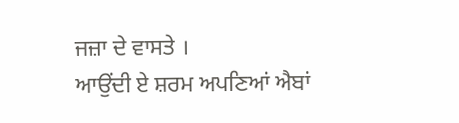ਜਜ਼ਾ ਦੇ ਵਾਸਤੇ ।
ਆਉਂਦੀ ਏ ਸ਼ਰਮ ਅਪਣਿਆਂ ਐਬਾਂ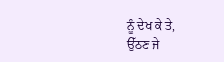ਨੂੰ ਦੇਖ ਕੇ ਤੇ,
ਉੱਠਣ ਜੇ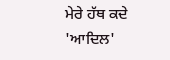ਮੇਰੇ ਹੱਥ ਕਦੇ 'ਆਦਿਲ'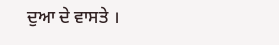ਦੁਆ ਦੇ ਵਾਸਤੇ ।